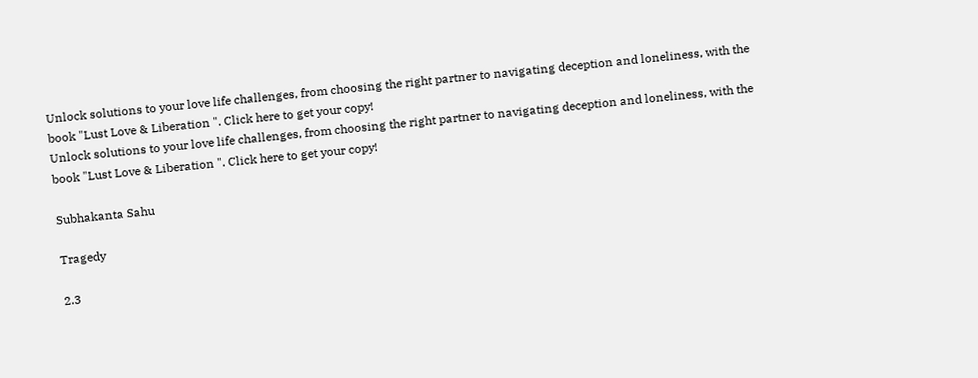Unlock solutions to your love life challenges, from choosing the right partner to navigating deception and loneliness, with the book "Lust Love & Liberation ". Click here to get your copy!
Unlock solutions to your love life challenges, from choosing the right partner to navigating deception and loneliness, with the book "Lust Love & Liberation ". Click here to get your copy!

Subhakanta Sahu

Tragedy

2.3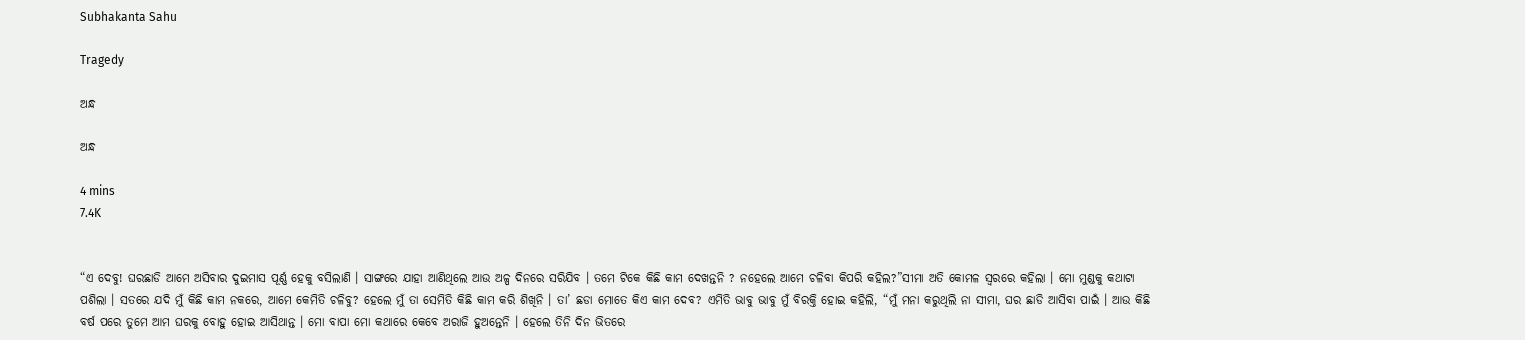Subhakanta Sahu

Tragedy

ଅନ୍ଧ

ଅନ୍ଧ

4 mins
7.4K


“ଏ ଦେବୁ! ଘରଛାଡି ଆମେ ଅସିବାର ଦୁଇମାସ ପୂର୍ଣ୍ଣ ହେକୁ ବସିଲାଣି । ସାଙ୍ଗରେ ଯାହା ଆଣିଥିଲେ ଆଉ ଅଳ୍ପ ଦିନରେ ସରିଯିବ । ତମେ ଟିକେ କିଛି କାମ ଦେଖନ୍ତନି ? ନହେଲେ ଆମେ ଚଳିବା କିପରି କହିଲ?”ସୀମା ଅତି କୋମଳ ସ୍ୱରରେ କହିଲା । ମୋ ମୁଣ୍ଡକୁ କଥାଟା ପଶିଲା । ସତରେ ଯଦି ମୁଁ କିଛି କାମ ନକରେ, ଆମେ କେମିତି ଚଳିବୁ? ହେଲେ ମୁଁ ତା ସେମିତି କିଛି କାମ କରି ଶିଖିନି । ତା’ ଛଡା ମୋତେ କିଏ କାମ ଦେବ? ଏମିତି ଭାବୁ ଭାବୁ ମୁଁ ବିରକ୍ତି ହୋଇ କହିଲି, “ମୁଁ ମନା କରୁଥିଲି ନା ସୀମା, ଘର ଛାଡି ଆସିବା ପାଇଁ । ଆଉ କିଛି ବର୍ଷ ପରେ ତୁମେ ଆମ ଘରକୁ ବୋହୁ ହୋଇ ଆସିଥାନ୍ତ । ମୋ ବାପା ମୋ କଥାରେ କେବେ ଅରାଜି ହୁଅନ୍ତେନି । ହେଲେ ତିନି ଦିନ ଭିତରେ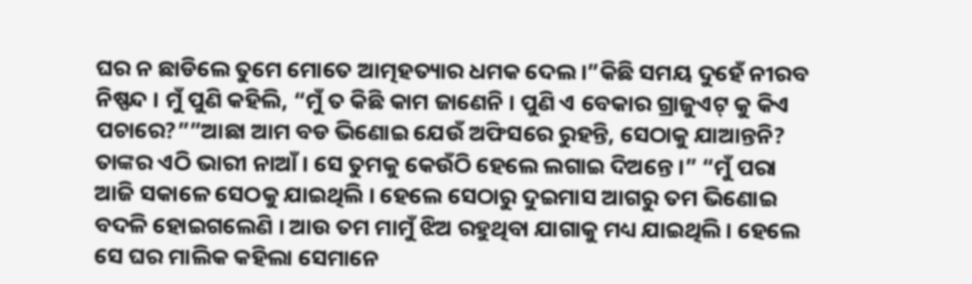ଘର ନ ଛାଡିଲେ ତୁମେ ମୋତେ ଆତ୍ମହତ୍ୟାର ଧମକ ଦେଲ ।”କିଛି ସମୟ ଦୁହେଁ ନୀରବ ନିଷ୍ପନ୍ଦ । ମୁଁ ପୁଣି କହିଲି, “ମୁଁ ତ କିଛି କାମ ଜାଣେନି । ପୁଣି ଏ ବେକାର ଗ୍ରାଜୁଏଟ୍ କୁ କିଏ ପଚାରେ?””ଆଛା ଆମ ବଡ ଭିଣୋଇ ଯେଉଁ ଅଫିସରେ ରୁହନ୍ତି, ସେଠାକୁ ଯାଆନ୍ତନି? ତାଙ୍କର ଏଠି ଭାରୀ ନାଆଁ । ସେ ତୁମକୁ କେଉଁଠି ହେଲେ ଲଗାଇ ଦିଅନ୍ତେ ।” “ମୁଁ ପରା ଆଜି ସକାଳେ ସେଠକୁ ଯାଇଥିଲି । ହେଲେ ସେଠାରୁ ଦୁଇମାସ ଆଗରୁ ତମ ଭିଣୋଇ ବଦଳି ହୋଇଗଲେଣି । ଆଉ ତମ ମାମୁଁ ଝିଅ ରହୁଥିବା ଯାଗାକୁ ମଧ୍ୟ ଯାଇଥିଲି । ହେଲେ ସେ ଘର ମାଲିକ କହିଲା ସେମାନେ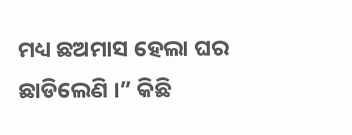ମଧ୍ୟ ଛଅମାସ ହେଲା ଘର ଛାଡିଲେଣି ।” କିଛି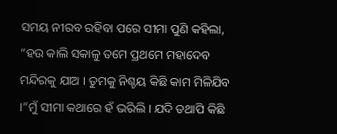ସମୟ ନୀରବ ରହିବା ପରେ ସୀମା ପୁଣି କହିଲା, “ହଉ କାଲି ସକାଳୁ ତମେ ପ୍ରଥମେ ମହାଦେବ ମନ୍ଦିରକୁ ଯାଅ । ତୁମକୁ ନିଶ୍ଚୟ କିଛି କାମ ମିଳିଯିବ ।”ମୁଁ ସୀମା କଥାରେ ହଁ ଭରିଲି । ଯଦି ତଥାପି କିଛି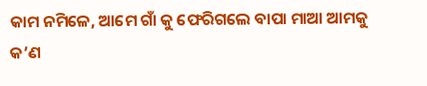କାମ ନମିଳେ, ଆମେ ଗାଁ କୁ ଫେରିଗଲେ ବାପା ମାଆ ଆମକୁ କ’ଣ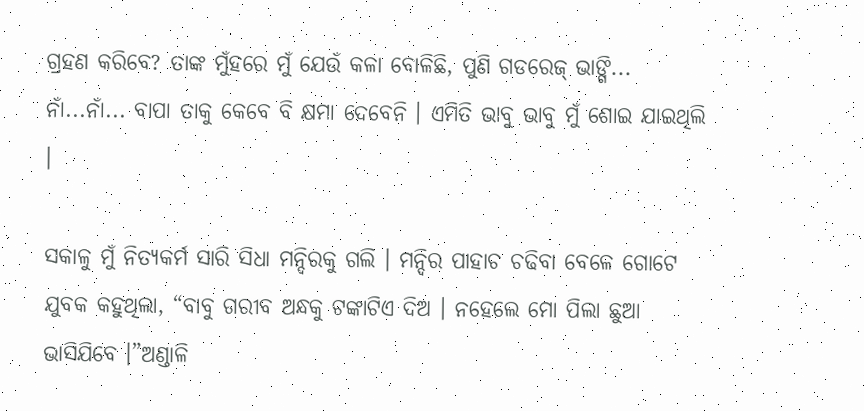ଗ୍ରହଣ କରିବେ? ତାଙ୍କ ମୁଁହରେ ମୁଁ ଯେଉଁ କଳା ବୋଳିଛି, ପୁଣି ଗଡରେଜ୍ ଭାଙ୍ଗି... ନାଁ...ନାଁ... ବାପା ତାକୁ କେବେ ବି କ୍ଷମା ଦେବେନି । ଏମିତି ଭାବୁ ଭାବୁ ମୁଁ ଶୋଇ ଯାଇଥିଲି ।

ସକାଳୁ ମୁଁ ନିତ୍ୟକର୍ମ ସାରି ସିଧା ମନ୍ଦିରକୁ ଗଲି । ମନ୍ଦିର ପାହାଚ ଚଢିବା ବେଳେ ଗୋଟେ ଯୁବକ କହୁଥିଲା, “ବାବୁ ଗରୀବ ଅନ୍ଧକୁ ଟଙ୍କାଟିଏ ଦିଅ । ନହେଲେ ମୋ ପିଲା ଛୁଆ ଭାସିଯିବେ ।”ଅଣ୍ଡାଳି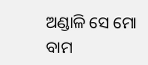ଅଣ୍ଡାଳି ସେ ମୋ ବାମ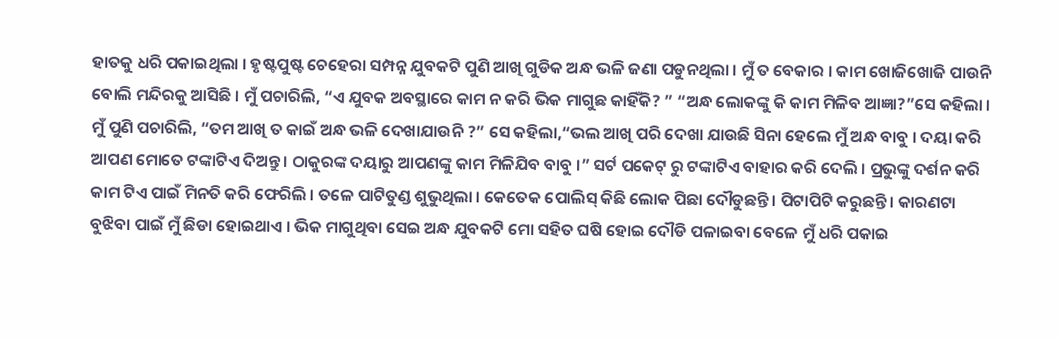ହାତକୁ ଧରି ପକାଇଥିଲା । ହୃଷ୍ଟପୁଷ୍ଟ ଚେହେରା ସମ୍ପନ୍ନ ଯୁବକଟି ପୁଣି ଆଖି ଗୁଡିକ ଅନ୍ଧ ଭଳି ଜଣା ପଡୁନଥିଲା । ମୁଁ ତ ବେକାର । କାମ ଖୋଜିଖୋଜି ପାଉନି ବୋଲି ମନ୍ଦିରକୁ ଆସିଛି । ମୁଁ ପଚାରିଲି, “ଏ ଯୁବକ ଅବସ୍ଥାରେ କାମ ନ କରି ଭିକ ମାଗୁଛ କାହିଁକି? ” “ଅନ୍ଧ ଲୋକଙ୍କୁ କି କାମ ମିଳିବ ଆଜ୍ଞା?”ସେ କହିଲା । ମୁଁ ପୁଣି ପଚାରିଲି, “ତମ ଆଖି ତ କାଇଁ ଅନ୍ଧ ଭଳି ଦେଖାଯାଉନି ?” ସେ କହିଲା,“ଭଲ ଆଖି ପରି ଦେଖା ଯାଉଛି ସିନା ହେଲେ ମୁଁ ଅନ୍ଧ ବାବୁ । ଦୟା କରି ଆପଣ ମୋତେ ଟଙ୍କାଟିଏ ଦିଅନ୍ତୁ । ଠାକୁରଙ୍କ ଦୟାରୁ ଆପଣଙ୍କୁ କାମ ମିଳିଯିବ ବାବୁ ।” ସର୍ଟ ପକେଟ୍ ରୁ ଟଙ୍କାଟିଏ ବାହାର କରି ଦେଲି । ପ୍ରଭୁଙ୍କୁ ଦର୍ଶନ କରି କାମ ଟିଏ ପାଇଁ ମିନତି କରି ଫେରିଲି । ତଳେ ପାଟିତୁଣ୍ଡ ଶୁଭୁଥିଲା । କେତେକ ପୋଲିସ୍ କିଛି ଲୋକ ପିଛା ଦୌଡୁଛନ୍ତି । ପିଟାପିଟି କରୁଛନ୍ତି । କାରଣଟା ବୁଝିବା ପାଇଁ ମୁଁ ଛିଡା ହୋଇଥାଏ । ଭିକ ମାଗୁଥିବା ସେଇ ଅନ୍ଧ ଯୁବକଟି ମୋ ସହିତ ଘଷି ହୋଇ ଦୌଡି ପଳାଇବା ବେଳେ ମୁଁ ଧରି ପକାଇ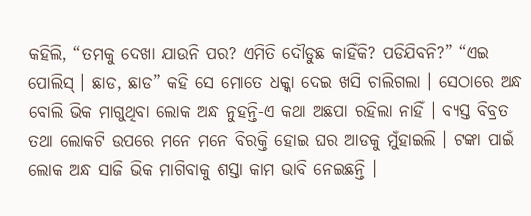କହିଲି, “ତମକୁ ଦେଖା ଯାଉନି ପର? ଏମିତି ଦୌଡୁଛ କାହିଁକି? ପଡିଯିବନି?” “ଏଇ ପୋଲିସ୍ । ଛାଡ, ଛାଡ” କହି ସେ ମୋତେ ଧକ୍କା ଦେଇ ଖସି ଚାଲିଗଲା । ସେଠାରେ ଅନ୍ଧ ବୋଲି ଭିକ ମାଗୁଥିବା ଲୋକ ଅନ୍ଧ ନୁହନ୍ତି-ଏ କଥା ଅଛପା ରହିଲା ନାହିଁ । ବ୍ୟସ୍ତ ବିବ୍ରତ ତଥା ଲୋକଟି ଉପରେ ମନେ ମନେ ବିରକ୍ତି ହୋଇ ଘର ଆଡକୁ ମୁଁହାଇଲି । ଟଙ୍କା ପାଇଁ ଲୋକ ଅନ୍ଧ ସାଜି ଭିକ ମାଗିବାକୁ ଶସ୍ତା କାମ ଭାବି ନେଇଛନ୍ତି ।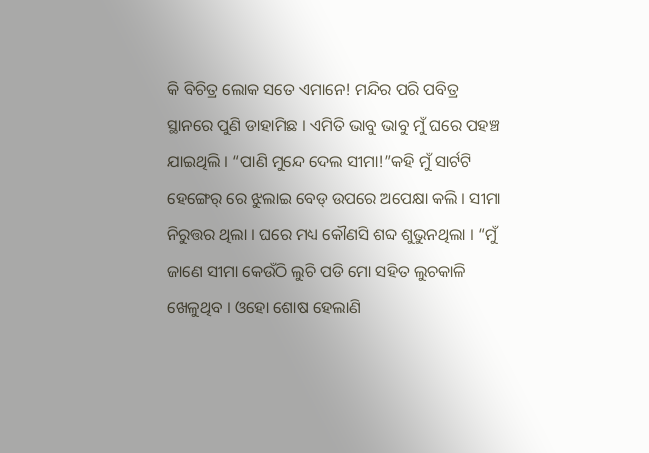କି ବିଚିତ୍ର ଲୋକ ସତେ ଏମାନେ! ମନ୍ଦିର ପରି ପବିତ୍ର ସ୍ଥାନରେ ପୁଣି ଡାହାମିଛ । ଏମିତି ଭାବୁ ଭାବୁ ମୁଁ ଘରେ ପହଞ୍ଚ ଯାଇଥିଲି । “ପାଣି ମୁନ୍ଦେ ଦେଲ ସୀମା!”କହି ମୁଁ ସାର୍ଟଟି ହେଙ୍ଗେର୍ ରେ ଝୁଲାଇ ବେଡ୍ ଉପରେ ଅପେକ୍ଷା କଲି । ସୀମା ନିରୁତ୍ତର ଥିଲା । ଘରେ ମଧ୍ୟ କୌଣସି ଶବ୍ଦ ଶୁଭୁନଥିଲା । “ମୁଁ ଜାଣେ ସୀମା କେଉଁଠି ଲୁଚି ପଡି ମୋ ସହିତ ଲୁଚକାଳି ଖେଳୁଥିବ । ଓହୋ ଶୋଷ ହେଲାଣି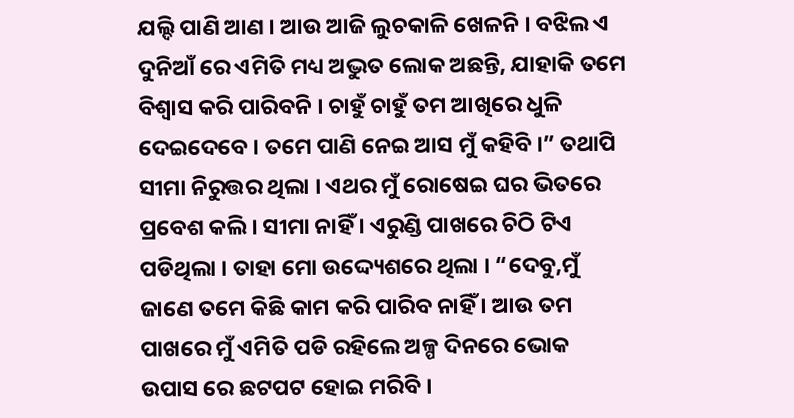ଯଲ୍ଦି ପାଣି ଆଣ । ଆଉ ଆଜି ଲୁଚକାଳି ଖେଳନି । ବଝିଲ ଏ ଦୁନିଆଁ ରେ ଏମିତି ମଧ୍ୟ ଅଦ୍ଭୁତ ଲୋକ ଅଛନ୍ତି, ଯାହାକି ତମେ ବିଶ୍ୱାସ କରି ପାରିବନି । ଚାହୁଁ ଚାହୁଁ ତମ ଆଖିରେ ଧୁଳି ଦେଇଦେବେ । ତମେ ପାଣି ନେଇ ଆସ ମୁଁ କହିବି ।” ତଥାପି ସୀମା ନିରୁତ୍ତର ଥିଲା । ଏଥର ମୁଁ ରୋଷେଇ ଘର ଭିତରେ ପ୍ରବେଶ କଲି । ସୀମା ନାହିଁ । ଏରୁଣ୍ଡି ପାଖରେ ଚିଠି ଟିଏ ପଡିଥିଲା । ତାହା ମୋ ଉଦ୍ଦ୍ୟେଶରେ ଥିଲା । “ଦେବୁ,ମୁଁ ଜାଣେ ତମେ କିଛି କାମ କରି ପାରିବ ନାହିଁ । ଆଉ ତମ ପାଖରେ ମୁଁ ଏମିତି ପଡି ରହିଲେ ଅଳ୍ପ ଦିନରେ ଭୋକ ଉପାସ ରେ ଛଟପଟ ହୋଇ ମରିବି ।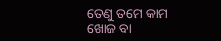ତେଣୁ ତମେ କାମ ଖୋଜ ବା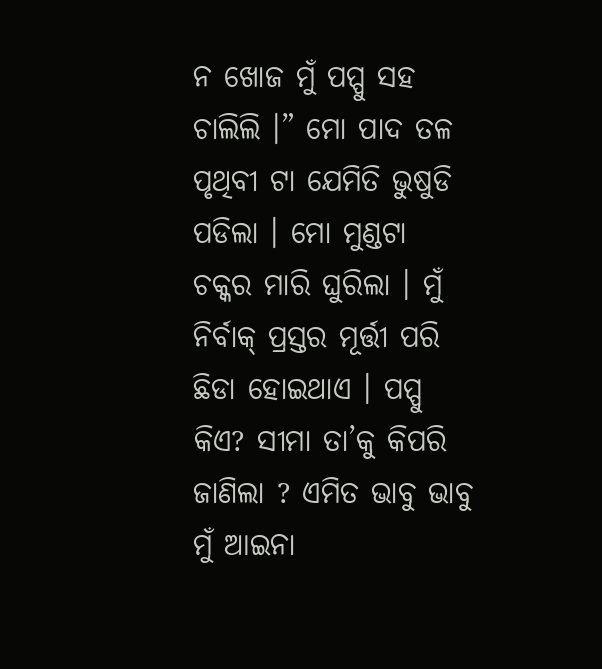ନ ଖୋଜ ମୁଁ ପପ୍ପୁ ସହ ଚାଲିଲି ।” ମୋ ପାଦ ତଳ ପୃଥିବୀ ଟା ଯେମିତି ଭୁଷୁଡି ପଡିଲା । ମୋ ମୁଣ୍ଡଟା ଚକ୍କର ମାରି ଘୁରିଲା । ମୁଁ ନିର୍ବାକ୍ ପ୍ରସ୍ତର ମୂର୍ତ୍ତୀ ପରି ଛିଡା ହୋଇଥାଏ । ପପ୍ପୁ କିଏ? ସୀମା ତା’କୁ କିପରି ଜାଣିଲା ? ଏମିତ ଭାବୁ ଭାବୁ ମୁଁ ଆଇନା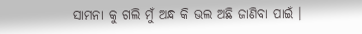ସାମନା କୁ ଗଲି ମୁଁ ଅନ୍ଧ କି ଭଲ ଅଛି ଜାଣିବା ପାଇଁ ।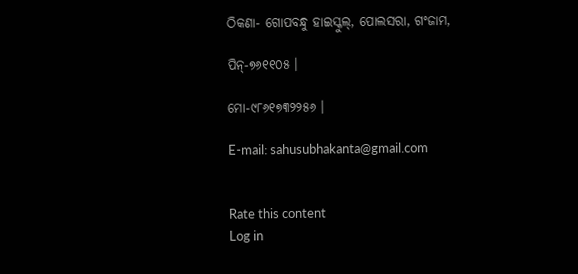ଠିକଣା- ଗୋପବନ୍ଧୁ ହାଇସ୍କୁଲ୍, ପୋଲସରା, ଗଂଜାମ,

ପିନ୍-୭୬୧୧୦୫ ।

ମୋ-୯୮୬୧୭୩୨୨୫୬ ।

E-mail: sahusubhakanta@gmail.com


Rate this content
Log in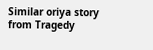Similar oriya story from Tragedy